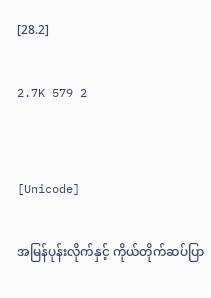[28.2]

2.7K 579 2


[Unicode]

အမြန်ပုန်းလိုက်နှင့် ကိုယ်တိုက်ဆပ်ပြာ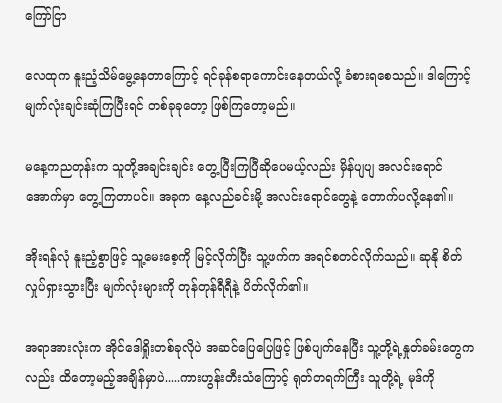ကြော်ငြာ

လေထုက နူးညံ့သိမ်မွေ့နေတာကြောင့် ရင်ခုန်စရာကောင်းနေတယ်လို့ ခံစားရစေသည်။ ဒါကြောင့် မျက်လုံးချင်းဆုံကြပြီးရင် တစ်ခုခုတော့ ဖြစ်ကြတော့မည်။

မနေ့ကညတုန်းက သူတို့အချင်းချင်း တွေ့ပြီးကြပြီဆိုပေမယ့်လည်း မှိန်ပျပျ အလင်းရောင်အောက်မှာ တွေ့ကြတာပင်။ အခုက နေ့လည်ခင်းမို့ အလင်းရောင်တွေနဲ့ တောက်ပလို့နေ၏။

အိုးရန်လုံ နူးညံ့စွာဖြင့် သူ့မေးစေ့ကို မြင့်လိုက်ပြီး သူ့ဖက်က အရင်စတင်လိုက်သည်။ ဆုနို စိတ်လှုပ်ရှားသွားပြီး မျက်လုံးများကို တုန်တုန်ရီရီနဲ့ ပိတ်လိုက်၏။

အရာအားလုံးက အိုင်ဒေါရှိုးတစ်ခုလိုပဲ အဆင်ပြေပြေဖြင့် ဖြစ်ပျက်နေပြီး သူ့တို့ရဲ့နှုတ်ခမ်းတွေကလည်း ထိတော့မည့်အချိန်မှာပဲ.....ကားဟွန်းတီးသံကြောင့် ရုတ်တရက်ကြီး သူတို့ရဲ့ မုဒ်ကို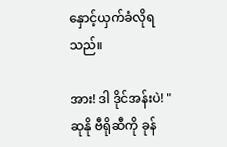နှောင့်ယှက်ခံလိုရသည်။

အား! ဒါ ဒိုင်အန်းပဲ! " ဆုနို ဗီရိုဆီကို ခုန်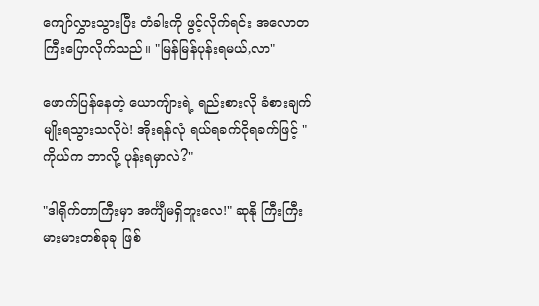ကျော်လွှားသွားပြီး တံခါးကို ဖွင့်လိုက်ရင်း အလောတကြီးပြောလိုက်သည်။ "မြန်မြန်ပုန်းရမယ်,လာ"

ဖောက်ပြန်နေတဲ့ ယောကျ်ားရဲ့ ရည်းစားလို ခံစားချက်မျိုးရသွားသလိုပဲ! အိုးရန်လုံ ရယ်ရခက်ငိုရခက်ဖြင့် "ကိုယ်က ဘာလို့ ပုန်းရမှာလဲ?"

"ဒါရိုက်တာကြီးမှာ အင်္ကျီမရှိဘူးလေ!" ဆုနို ကြီးကြီးမားမားတစ်ခုခု ဖြစ်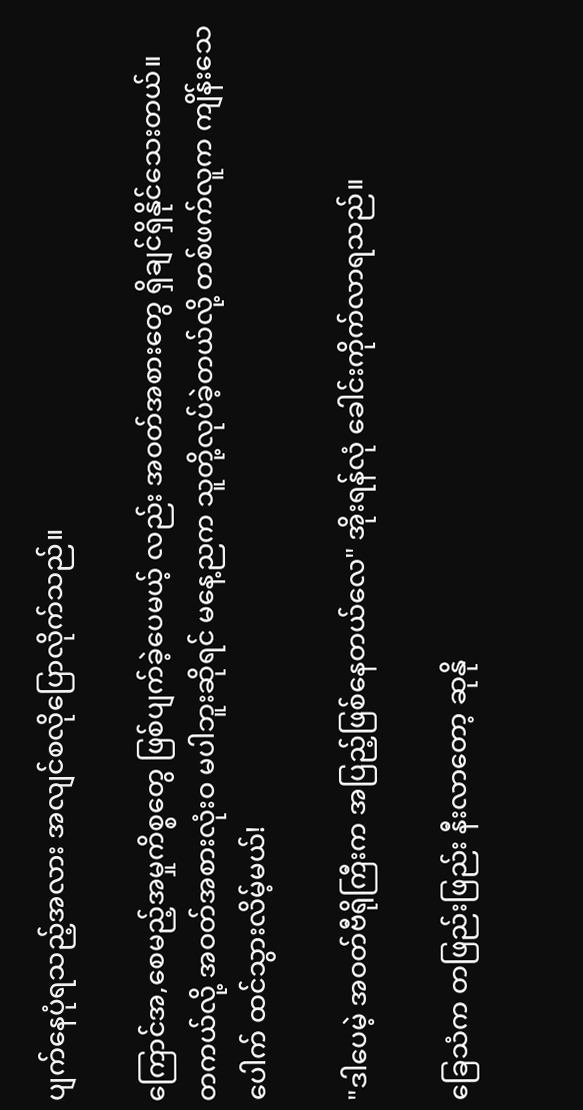ပျက်နေပုံရသည့်အလား အလျင်စလိုပြောလိုက်သည်။

ကြောင်အ,စေမည့်အမှုကိစ္စတွေ ဖြစ်ပျက်ခဲ့ပေမယ့် လည်း အဝတ်အစားတွေ ရှိချင်ရှိနိုင်သေးတယ်။
တကယ်လို့ အဝတ်အစားလုံးဝ မပါဘူးဆိုရင် မနေ့ညက သူတို့လုပ်ခဲ့တယ်လို့ တစ်ဖက်လူက ကျိန်းသေပေါက် ထင်သွားလိမ့်မယ်!

"ဒါပေမဲ့ အဝတ်ဗီရိုကြီးက အပြည့်ဖြစ်နေတယ်လေ" အိုးရန်လုံ ခေါင်းကိုက်လာရသည်။

ခြေသံက တဖြည်းဖြည်း နီးလာတော့ ဆုနို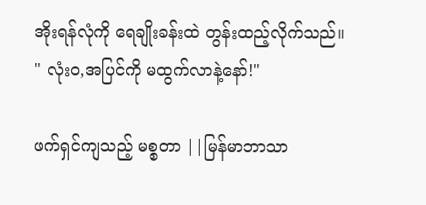အိုးရန်လုံကို ရေချိုးခန်းထဲ တွန်းထည့်လိုက်သည်။
" လုံးဝ,အပြင်ကို မထွက်လာနဲ့နော်!"

ဖက်ရှင်ကျသည့် မစ္စတာ ||မြန်မာဘာသာ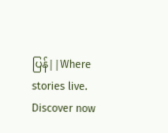ပြန်||Where stories live. Discover now